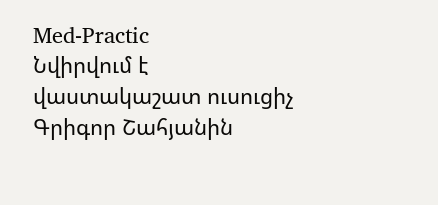Med-Practic
Նվիրվում է վաստակաշատ ուսուցիչ Գրիգոր Շահյանին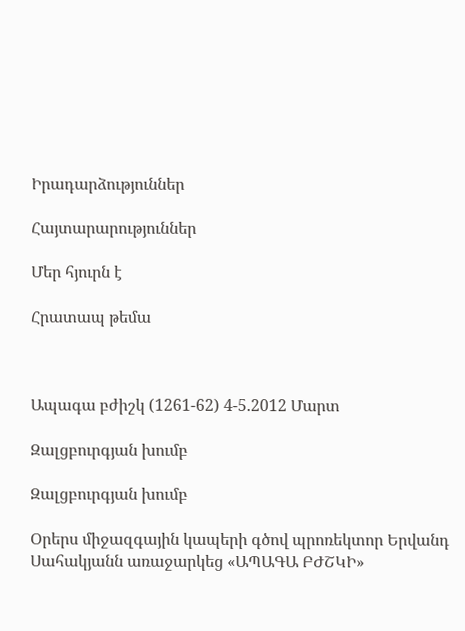Իրադարձություններ

Հայտարարություններ

Մեր հյուրն է

Հրատապ թեմա



Ապագա բժիշկ (1261-62) 4-5.2012 Մարտ

Զալցբուրգյան խումբ

Զալցբուրգյան խումբ

Օրերս միջազգային կապերի գծով պրոռեկտոր Երվանդ Սահակյանն առաջարկեց «ԱՊԱԳԱ ԲԺՇԿԻ»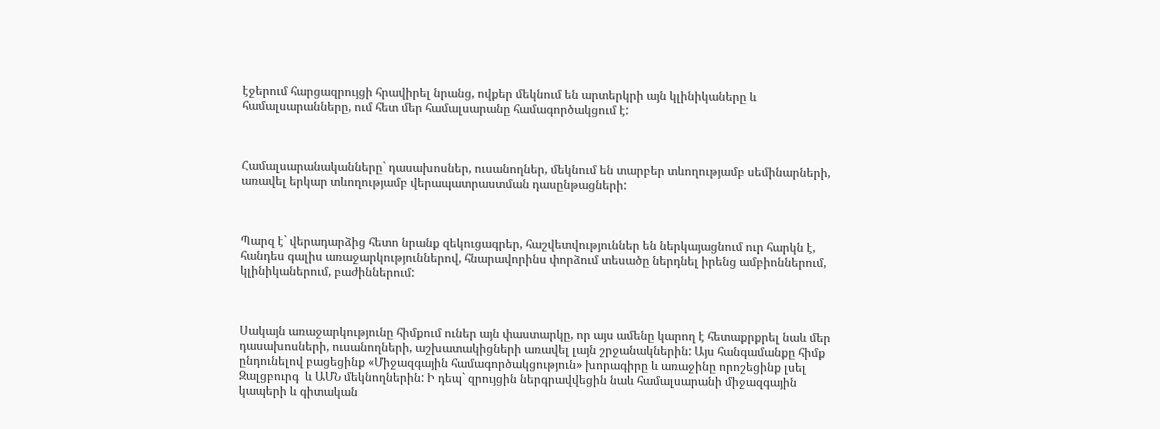էջերում հարցազրույցի հրավիրել նրանց, ովքեր մեկնում են արտերկրի այն կլինիկաները և համալսարանները, ում հետ մեր համալսարանը համագործակցում է:



Համալսարանականները` դասախոսներ, ուսանողներ, մեկնում են տարբեր տևողությամբ սեմինարների, առավել երկար տևողությամբ վերապատրաստման դասընթացների:



Պարզ է` վերադարձից հետո նրանք զեկուցագրեր, հաշվետվություններ են ներկայացնում ուր հարկն է, հանդես գալիս առաջարկություններով, հնարավորինս փորձում տեսածը ներդնել իրենց ամբիոններում, կլինիկաներում, բաժիններում:



Սակայն առաջարկությունը հիմքում ուներ այն փաստարկը, որ այս ամենը կարող է հետաքրքրել նաև մեր դասախոսների, ուսանողների, աշխատակիցների առավել լայն շրջանակներին: Այս հանգամանքը հիմք ընդունելով բացեցինք «Միջազգային համագործակցություն» խորագիրը և առաջինը որոշեցինք լսել Զալցբուրգ  և ԱՄՆ մեկնողներին: Ի դեպ` զրույցին ներգրավվեցին նաև համալսարանի միջազգային կապերի և գիտական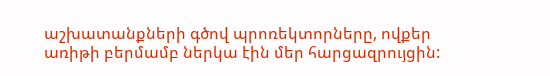աշխատանքների գծով պրոռեկտորները, ովքեր առիթի բերմամբ ներկա էին մեր հարցազրույցին: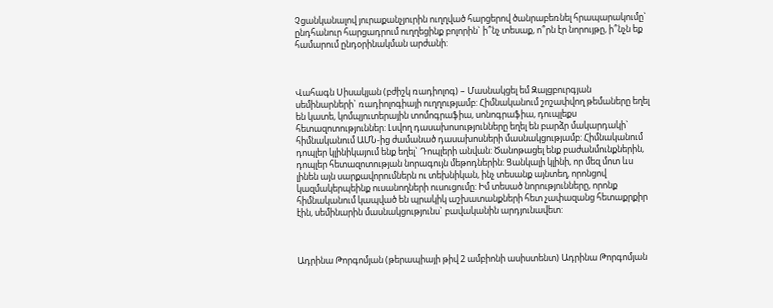Չցանկանալով յուրաքանչյուրին ուղղված հարցերով ծանրաբեռնել հրապարակումը` ընդհանուր հարցադրում ուղղեցինք բոլորին` ի՞նչ տեսաք, ո՞րն էր նորույթը, ի՞նչն եք համարում ընդօրինակման արժանի:



Վահագն Սիսակյան (բժիշկ ռադիոլոգ) – Մասնակցել եմ Զալցբուրգյան սեմինարների` ռադիոլոգիայի ուղղությամբ: Հիմնականում շոշափվող թեմաները եղել են կատե, կոմպյուտերային տոմոգրաֆիա, սոնոգրաֆիա, դուպլեքս հետազոտություններ: Լսվող դասախոսությունները եղել են բարձր մակարդակի` հիմնականում ԱՄՆ-ից ժամանած դասախոսների մասնակցությամբ: Հիմնականում դոպլեր կլինիկայում ենք եղել` Դոպլերի անվան: Ծանոթացել ենք բաժանմունքներին, դոպլեր հետազոտության նորագույն մեթոդներին: Ցանկալի կլինի, որ մեզ մոտ ևս լինեն այն սարքավորումներն ու տեխնիկան, ինչ տեսանք այնտեղ, որոնցով կազմակերպեինք ուսանողների ուսուցումը: Իմ տեսած նորությունները, որոնք հիմնականում կապված են պրակիկ աշխատանքների հետ չափազանց հետաքրքիր էին, սեմինարին մասնակցությունս` բավականին արդյունավետ:



Ադրինա Թորգոմյան (թերապիայի թիվ 2 ամբիոնի ասիստենտ) Ադրինա Թորգոմյան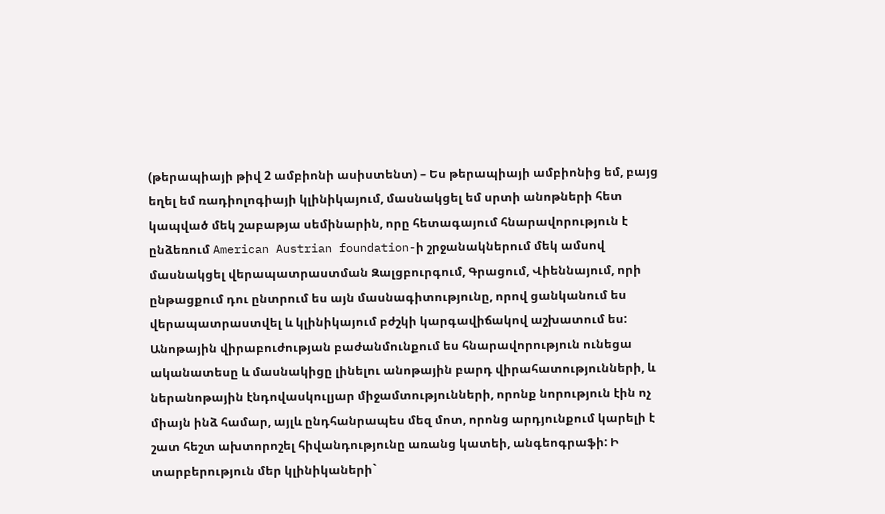(թերապիայի թիվ 2 ամբիոնի ասիստենտ) – Ես թերապիայի ամբիոնից եմ, բայց եղել եմ ռադիոլոգիայի կլինիկայում, մասնակցել եմ սրտի անոթների հետ կապված մեկ շաբաթյա սեմինարին, որը հետագայում հնարավորություն է ընձեռում American Austrian foundation-ի շրջանակներում մեկ ամսով մասնակցել վերապատրաստման Զալցբուրգում, Գրացում, Վիեննայում, որի ընթացքում դու ընտրում ես այն մասնագիտությունը, որով ցանկանում ես վերապատրաստվել և կլինիկայում բժշկի կարգավիճակով աշխատում ես: Անոթային վիրաբուժության բաժանմունքում ես հնարավորություն ունեցա ականատեսը և մասնակիցը լինելու անոթային բարդ վիրահատությունների, և ներանոթային էնդովասկուլյար միջամտությունների, որոնք նորություն էին ոչ միայն ինձ համար, այլև ընդհանրապես մեզ մոտ, որոնց արդյունքում կարելի է շատ հեշտ ախտորոշել հիվանդությունը առանց կատեի, անգեոգրաֆի: Ի տարբերություն մեր կլինիկաների`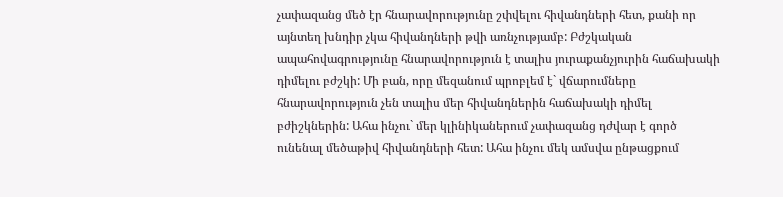չափազանց մեծ էր հնարավորությունը շփվելու հիվանդների հետ, քանի որ այնտեղ խնդիր չկա հիվանդների թվի առնչությամբ: Բժշկական ապահովագրությունը հնարավորություն է տալիս յուրաքանչյուրին հաճախակի դիմելու բժշկի: Մի բան, որը մեզանում պրոբլեմ է` վճարումները հնարավորություն չեն տալիս մեր հիվանդներին հաճախակի դիմել բժիշկներին: Ահա ինչու` մեր կլինիկաներում չափազանց դժվար է գործ ունենալ մեծաթիվ հիվանդների հետ: Ահա ինչու մեկ ամսվա ընթացքում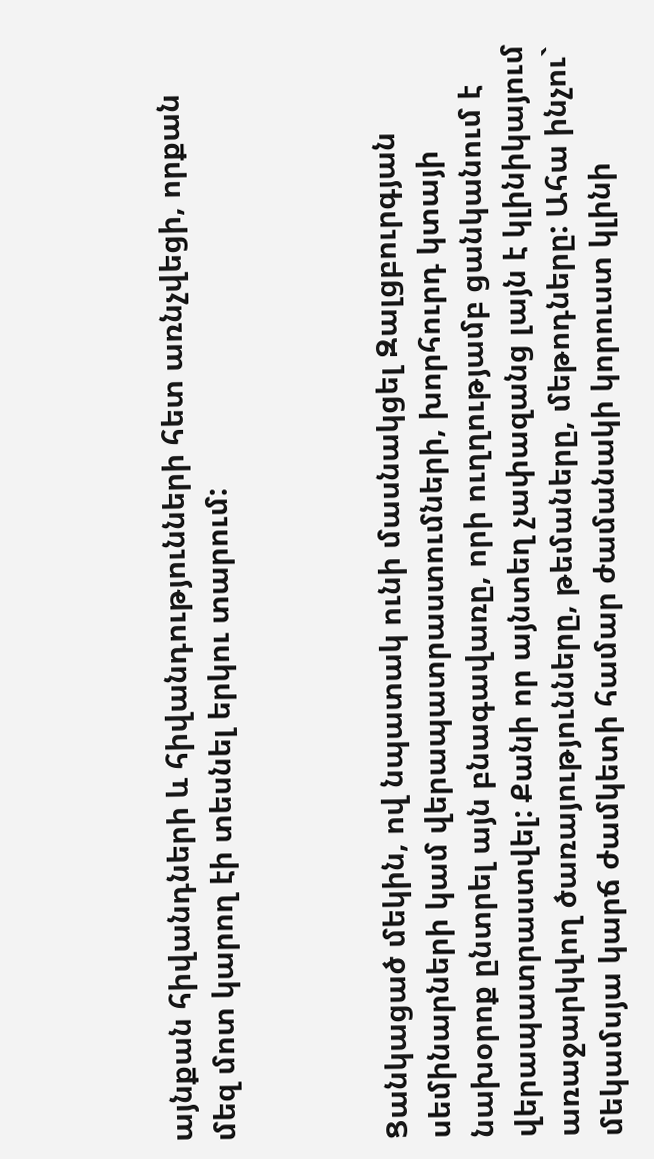այնքան հիվանդների և հիվանդությունների հետ առնչվեցի, որքան մեզ մոտ կարող էի տեսնել երկու տարում:



Ցանկացած մեկին, ով նպատակ ունի մասնակցել Զալցբուրգյան սեմինարների կամ վերապատրաստումների, խորհուրդ կտայի նախօրոք ընտրել այն բնագավառը, որի ուղղությամբ ցանկանում է վերապատրաստվել: Քանի որ այնտեղ չափազանց լայն է կլինիկայում առաջարկվող ծառայությունները, թեմաները, մեթոդները: Ահա ինչու` մեկամսյա կարճ ժամկետի համար ժամանակի կորուստ կլինի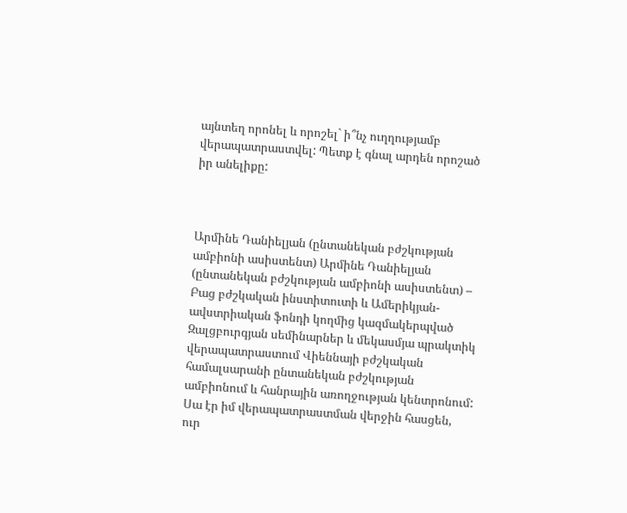այնտեղ որոնել և որոշել` ի՞նչ ուղղությամբ վերապատրաստվել: Պետք է գնալ արդեն որոշած իր անելիքը:



Արմինե Դանիելյան (ընտանեկան բժշկության ամբիոնի ասիստենտ) Արմինե Դանիելյան (ընտանեկան բժշկության ամբիոնի ասիստենտ) – Բաց բժշկական ինստիտուտի և Ամերիկյան-ավստրիական ֆոնդի կողմից կազմակերպված Զալցբուրգյան սեմինարներ և մեկասմյա պրակտիկ վերապատրաստում Վիեննայի բժշկական համալսարանի ընտանեկան բժշկության ամբիոնում և հանրային առողջության կենտրոնում: Սա էր իմ վերապատրաստման վերջին հասցեն, ուր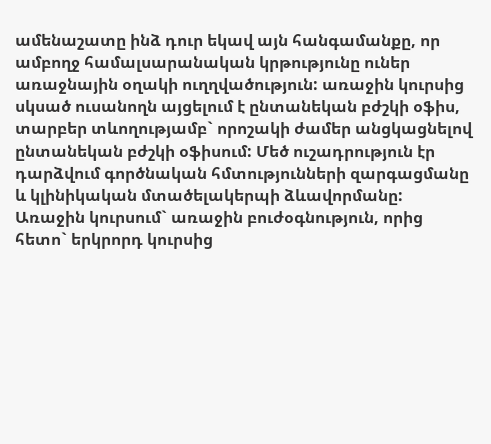ամենաշատը ինձ դուր եկավ այն հանգամանքը, որ ամբողջ համալսարանական կրթությունը ուներ առաջնային օղակի ուղղվածություն: առաջին կուրսից սկսած ուսանողն այցելում է ընտանեկան բժշկի օֆիս, տարբեր տևողությամբ` որոշակի ժամեր անցկացնելով ընտանեկան բժշկի օֆիսում: Մեծ ուշադրություն էր դարձվում գործնական հմտությունների զարգացմանը և կլինիկական մտածելակերպի ձևավորմանը: Առաջին կուրսում` առաջին բուժօգնություն, որից հետո` երկրորդ կուրսից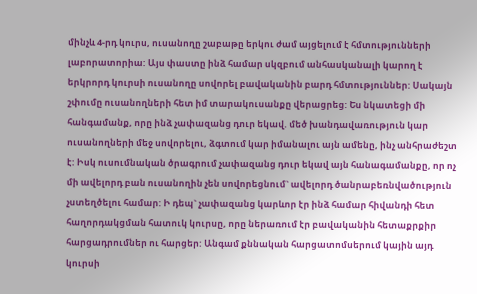մինչև 4-րդ կուրս, ուսանողը շաբաթը երկու ժամ այցելում է հմտությունների լաբորատորիա: Այս փաստը ինձ համար սկզբում անհասկանալի կարող է երկրորդ կուրսի ուսանողը սովորել բավականին բարդ հմտություններ: Սակայն շփումը ուսանողների հետ իմ տարակուսանքը վերացրեց: Ես նկատեցի մի հանգամանք, որը ինձ չափազանց դուր եկավ. մեծ խանդավառություն կար ուսանողների մեջ սովորելու, ձգտում կար իմանալու այն ամենը, ինչ անհրաժեշտ է: Իսկ ուսումնական ծրագրում չափազանց դուր եկավ այն հանագամանքը, որ ոչ մի ավելորդ բան ուսանողին չեն սովորեցնում` ավելորդ ծանրաբեռնվածություն չստեղծելու համար: Ի դեպ` չափազանց կարևոր էր ինձ համար հիվանդի հետ հաղորդակցման հատուկ կուրսը, որը ներառում էր բավականին հետաքրքիր հարցադրումներ ու հարցեր: Անգամ քննական հարցատոմսերում կային այդ կուրսի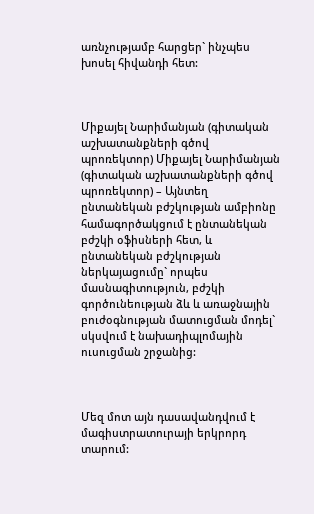առնչությամբ հարցեր` ինչպես խոսել հիվանդի հետ:



Միքայել Նարիմանյան (գիտական աշխատանքների գծով պրոռեկտոր) Միքայել Նարիմանյան (գիտական աշխատանքների գծով պրոռեկտոր) – Այնտեղ ընտանեկան բժշկության ամբիոնը համագործակցում է ընտանեկան բժշկի օֆիսների հետ, և ընտանեկան բժշկության ներկայացումը` որպես մասնագիտություն, բժշկի գործունեության ձև և առաջնային բուժօգնության մատուցման մոդել` սկսվում է նախադիպլոմային ուսուցման շրջանից:



Մեզ մոտ այն դասավանդվում է մագիստրատուրայի երկրորդ տարում: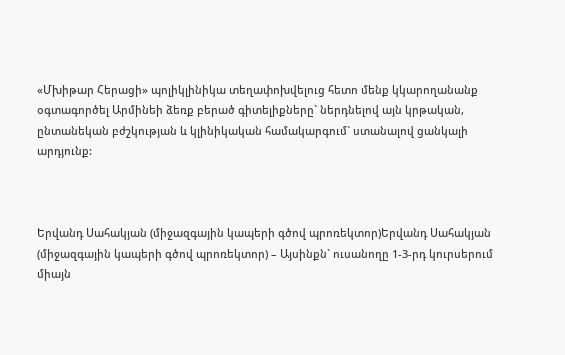«Մխիթար Հերացի» պոլիկլինիկա տեղափոխվելուց հետո մենք կկարողանանք օգտագործել Արմինեի ձեռք բերած գիտելիքները` ներդնելով այն կրթական, ընտանեկան բժշկության և կլինիկական համակարգում` ստանալով ցանկալի արդյունք:



Երվանդ Սահակյան (միջազգային կապերի գծով պրոռեկտոր)Երվանդ Սահակյան (միջազգային կապերի գծով պրոռեկտոր) – Այսինքն` ուսանողը 1-3-րդ կուրսերում միայն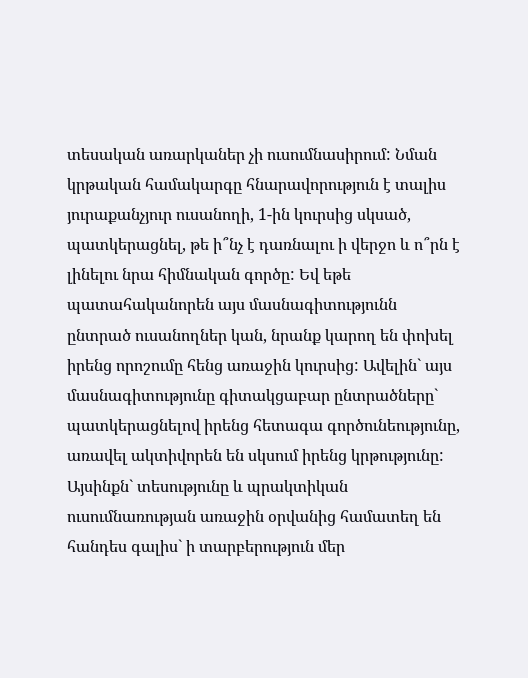տեսական առարկաներ չի ուսումնասիրում: Նման կրթական համակարգը հնարավորություն է տալիս յուրաքանչյուր ուսանողի, 1-ին կուրսից սկսած, պատկերացնել, թե ի՞նչ է դառնալու ի վերջո և ո՞րն է լինելու նրա հիմնական գործը: Եվ եթե պատահականորեն այս մասնագիտությունն ընտրած ուսանողներ կան, նրանք կարող են փոխել իրենց որոշումը հենց առաջին կուրսից: Ավելին` այս մասնագիտությունը գիտակցաբար ընտրածները` պատկերացնելով իրենց հետագա գործունեությունը, առավել ակտիվորեն են սկսում իրենց կրթությունը: Այսինքն` տեսությունը և պրակտիկան ուսումնառության առաջին օրվանից համատեղ են հանդես գալիս` ի տարբերություն մեր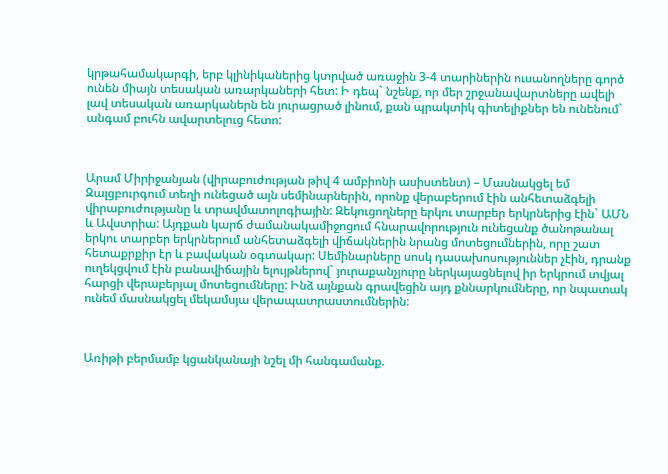կրթահամակարգի, երբ կլինիկաներից կտրված առաջին 3-4 տարիներին ուսանողները գործ ունեն միայն տեսական առարկաների հետ: Ի դեպ` նշենք, որ մեր շրջանավարտները ավելի լավ տեսական առարկաներն են յուրացրած լինում, քան պրակտիկ գիտելիքներ են ունենում` անգամ բուհն ավարտելուց հետո:



Արամ Միրիջանյան (վիրաբուժության թիվ 4 ամբիոնի ասիստենտ) – Մասնակցել եմ Զալցբուրգում տեղի ունեցած այն սեմինարներին, որոնք վերաբերում էին անհետաձգելի վիրաբուժությանը և տրավմատոլոգիային: Զեկուցողները երկու տարբեր երկրներից էին` ԱՄՆ և Ավստրիա: Այդքան կարճ ժամանակամիջոցում հնարավորություն ունեցանք ծանոթանալ երկու տարբեր երկրներում անհետաձգելի վիճակներին նրանց մոտեցումներին, որը շատ հետաքրքիր էր և բավական օգտակար: Սեմինարները սոսկ դասախոսություններ չէին, դրանք ուղեկցվում էին բանավիճային ելույթներով` յուրաքանչյուրը ներկայացնելով իր երկրում տվյալ հարցի վերաբերյալ մոտեցումները: Ինձ այնքան գրավեցին այդ քննարկումները, որ նպատակ ունեմ մասնակցել մեկամսյա վերապատրաստումներին:



Առիթի բերմամբ կցանկանայի նշել մի հանգամանք.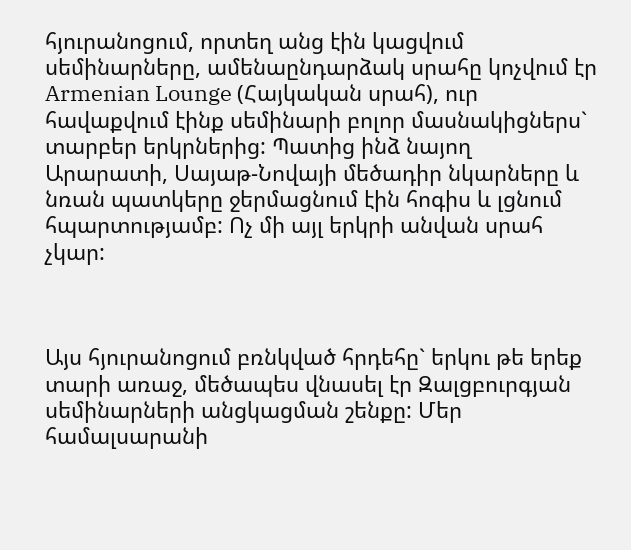հյուրանոցում, որտեղ անց էին կացվում սեմինարները, ամենաընդարձակ սրահը կոչվում էր Armenian Lounge (Հայկական սրահ), ուր հավաքվում էինք սեմինարի բոլոր մասնակիցներս` տարբեր երկրներից: Պատից ինձ նայող Արարատի, Սայաթ-Նովայի մեծադիր նկարները և նռան պատկերը ջերմացնում էին հոգիս և լցնում հպարտությամբ: Ոչ մի այլ երկրի անվան սրահ չկար:



Այս հյուրանոցում բռնկված հրդեհը` երկու թե երեք տարի առաջ, մեծապես վնասել էր Զալցբուրգյան սեմինարների անցկացման շենքը: Մեր համալսարանի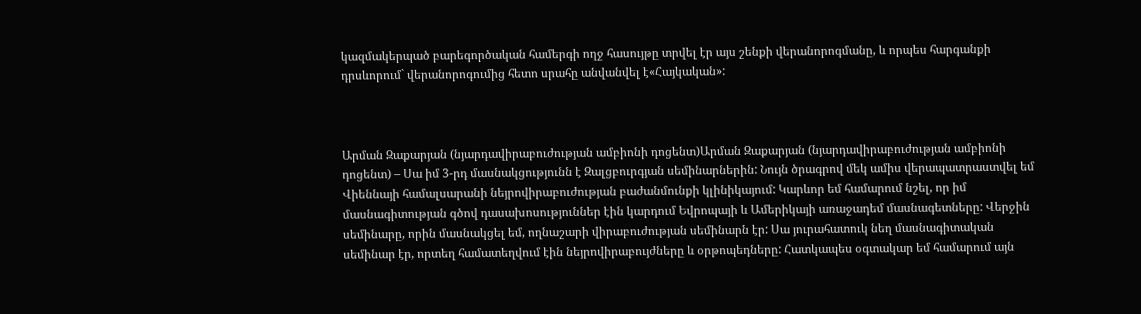կազմակերպած բարեգործական համերգի ողջ հասույթը տրվել էր այս շենքի վերանորոգմանը, և որպես հարգանքի դրսևորում` վերանորոգումից հետո սրահը անվանվել է«Հայկական»:



Արման Զաքարյան (նյարդավիրաբուժության ամբիոնի դոցենտ)Արման Զաքարյան (նյարդավիրաբուժության ամբիոնի դոցենտ) – Սա իմ 3-րդ մասնակցությունն է Զալցբուրգյան սեմինարներին: Նույն ծրագրով մեկ ամիս վերապատրաստվել եմ Վիեննայի համալսարանի նեյրովիրաբուժության բաժանմունքի կլինիկայում: Կարևոր եմ համարում նշել, որ իմ մասնագիտության գծով դասախոսություններ էին կարդում Եվրոպայի և Ամերիկայի առաջադեմ մասնագետները: Վերջին սեմինարը, որին մասնակցել եմ, ողնաշարի վիրաբուժության սեմինարն էր: Սա յուրահատուկ նեղ մասնագիտական սեմինար էր, որտեղ համատեղվում էին նեյրովիրաբույժները և օրթոպեդները: Հատկապես օգտակար եմ համարում այն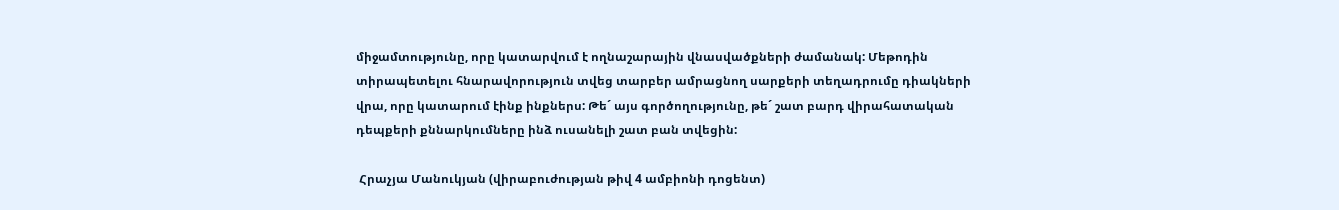միջամտությունը, որը կատարվում է ողնաշարային վնասվածքների ժամանակ: Մեթոդին տիրապետելու հնարավորություն տվեց տարբեր ամրացնող սարքերի տեղադրումը դիակների վրա, որը կատարում էինք ինքներս: Թե´ այս գործողությունը, թե´ շատ բարդ վիրահատական դեպքերի քննարկումները ինձ ուսանելի շատ բան տվեցին:

 Հրաչյա Մանուկյան (վիրաբուժության թիվ 4 ամբիոնի դոցենտ)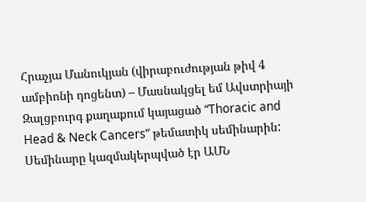Հրաչյա Մանուկյան (վիրաբուժության թիվ 4 ամբիոնի դոցենտ) – Մասնակցել եմ Ավստրիայի Զալցբուրգ քաղաքում կայացած “Thoracic and Head & Neck Cancers” թեմատիկ սեմինարին: Սեմինարը կազմակերպված էր ԱՄՆ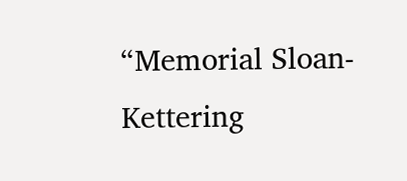“Memorial Sloan-Kettering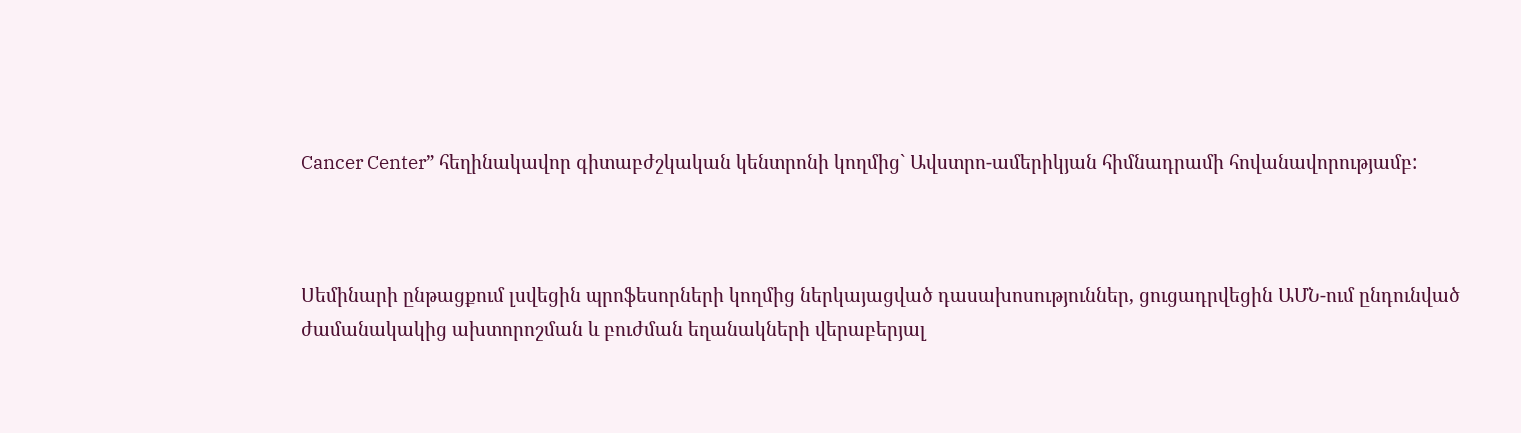Cancer Center” հեղինակավոր գիտաբժշկական կենտրոնի կողմից` Ավստրո-ամերիկյան հիմնադրամի հովանավորությամբ:



Սեմինարի ընթացքում լսվեցին պրոֆեսորների կողմից ներկայացված դասախոսություններ, ցուցադրվեցին ԱՄՆ-ում ընդունված ժամանակակից ախտորոշման և բուժման եղանակների վերաբերյալ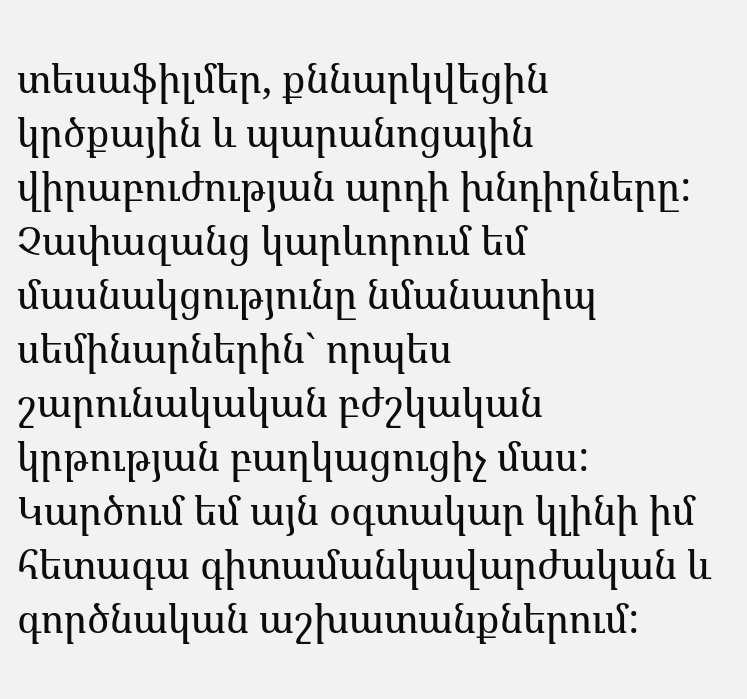տեսաֆիլմեր, քննարկվեցին կրծքային և պարանոցային վիրաբուժության արդի խնդիրները: Չափազանց կարևորում եմ մասնակցությունը նմանատիպ սեմինարներին` որպես շարունակական բժշկական կրթության բաղկացուցիչ մաս: Կարծում եմ այն օգտակար կլինի իմ հետագա գիտամանկավարժական և գործնական աշխատանքներում: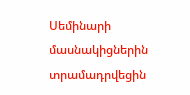Սեմինարի մասնակիցներին տրամադրվեցին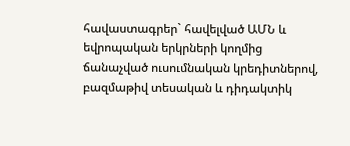հավաստագրեր` հավելված ԱՄՆ և եվրոպական երկրների կողմից ճանաչված ուսումնական կրեդիտներով, բազմաթիվ տեսական և դիդակտիկ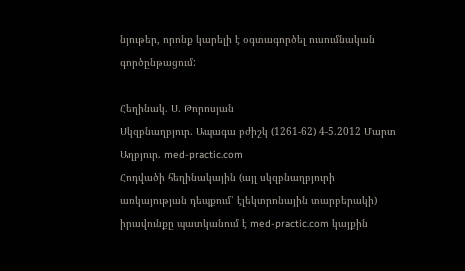նյութեր, որոնք կարելի է օգտագործել ուսումնական գործընթացում:

Հեղինակ. Ս. Թորոսյան
Սկզբնաղբյուր. Ապագա բժիշկ (1261-62) 4-5.2012 Մարտ
Աղբյուր. med-practic.com
Հոդվածի հեղինակային (այլ սկզբնաղբյուրի առկայության դեպքում՝ էլեկտրոնային տարբերակի) իրավունքը պատկանում է med-practic.com կայքին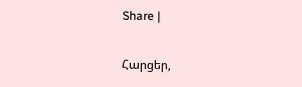Share |

Հարցեր,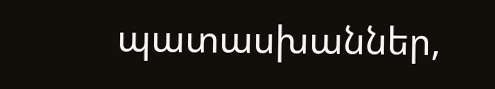պատասխաններ,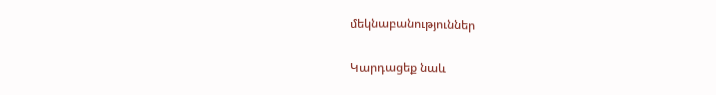մեկնաբանություններ

Կարդացեք նաև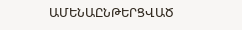ԱՄԵՆԱԸՆԹԵՐՑՎԱԾ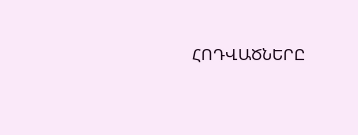ՀՈԴՎԱԾՆԵՐԸ